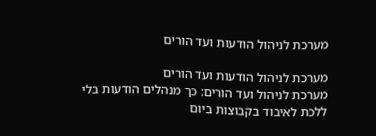מערכת לניהול הודעות ועד הורים

מערכת לניהול הודעות ועד הורים
מערכת לניהול ועד הורים: כך מנהלים הודעות בלי ללכת לאיבוד בקבוצות ביום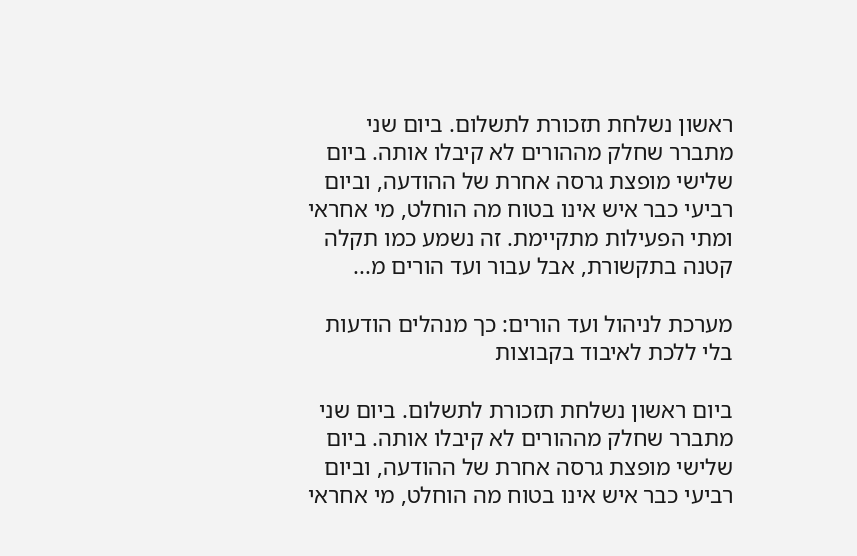ראשון נשלחת תזכורת לתשלום. ביום שני מתברר שחלק מההורים לא קיבלו אותה. ביום שלישי מופצת גרסה אחרת של ההודעה, וביום רביעי כבר איש אינו בטוח מה הוחלט, מי אחראי ומתי הפעילות מתקיימת. זה נשמע כמו תקלה קטנה בתקשורת, אבל עבור ועד הורים מ...

מערכת לניהול ועד הורים: כך מנהלים הודעות בלי ללכת לאיבוד בקבוצות

ביום ראשון נשלחת תזכורת לתשלום. ביום שני מתברר שחלק מההורים לא קיבלו אותה. ביום שלישי מופצת גרסה אחרת של ההודעה, וביום רביעי כבר איש אינו בטוח מה הוחלט, מי אחראי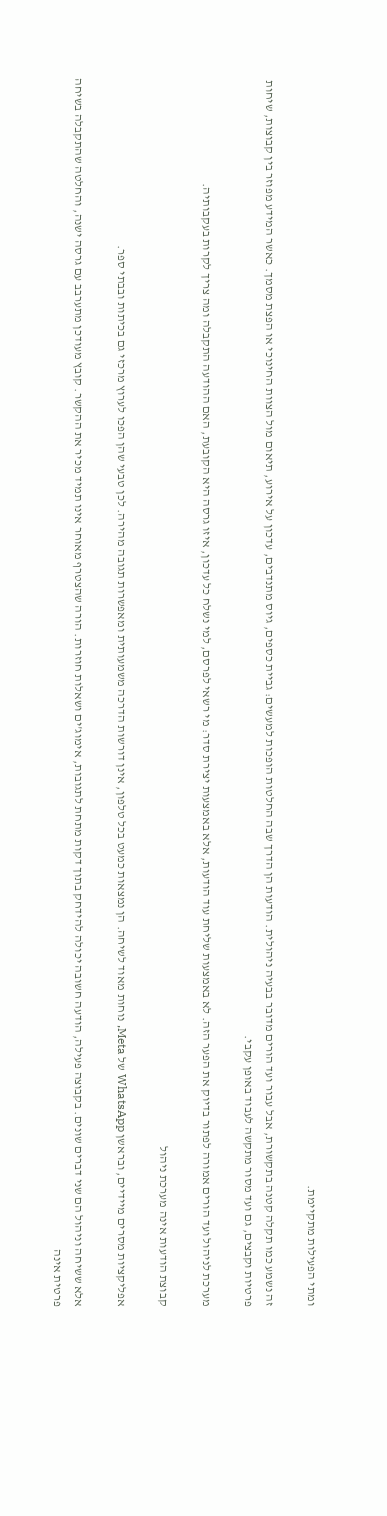ומתי הפעילות מתקיימת.

זה נשמע כמו תקלה קטנה בתקשורת, אבל עבור ועד הורים מדובר בבעיה ניהולית. הודעות הן הדרך שבה החלטות הופכות למעשים: גביית כספים, גיוס מתנדבים, עדכון על אירוע, תיאום מול הצוות החינוכי או הפצת מסמך. כאשר המידע מפוזר בין קבוצות, שיחות פרטיות וקבצים, גם ועד מסור מתקשה לעבוד באופן עקבי.

מערכת לניהול ועד הורים אמורה לפתור בדיוק את הפער הזה. לא באמצעות שליחת עוד הודעות, אלא באמצעות יצירת סדר: מי רשאי לפרסם, למי נשלח כל עדכון, איזו גרסה היא הקובעת, האם ההודעה התקבלה ומה צריך לקרות בעקבותיה.

קבוצת הודעות אינה מערכת ניהול

אפליקציות מסרים מיידיים, ובראשן WhatsApp של Meta, נוחות מאוד לשיחה. הן נמצאות כמעט בכל טלפון, אינן דורשות הדרכה משמעותית ומאפשרות תגובה מהירה. לכן טבעי שהן הפכו לערוץ מרכזי גם בכיתות ובבתי ספר.

אלא ששיחה וניהול הם שני דברים שונים. בקבוצה פעילה, הודעה חשובה יכולה להידחק בתוך דקות מתחת לתגובות, אימוג'ים ושאלות חוזרות. הורה שהצטרף מאוחר אינו תמיד מכיר את ההקשר. קובץ מעודכן מתערבב עם גרסה ישנה, והחלטה שהתקבלה בשיחה פרטית אינה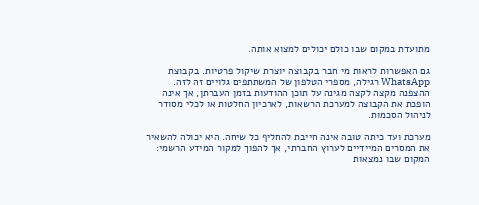מתועדת במקום שבו כולם יכולים למצוא אותה.

גם האפשרות לראות מי חבר בקבוצה יוצרת שיקול פרטיות. בקבוצת WhatsApp רגילה, מספרי הטלפון של המשתתפים גלויים זה לזה. ההצפנה מקצה לקצה מגינה על תוכן ההודעות בזמן העברתן, אך אינה הופכת את הקבוצה למערכת הרשאות, לארכיון החלטות או לכלי מסודר לניהול הסכמות.

מערכת ועד כיתה טובה אינה חייבת להחליף כל שיחה. היא יכולה להשאיר את המסרים המיידיים לערוץ החברתי, אך להפוך למקור המידע הרשמי: המקום שבו נמצאות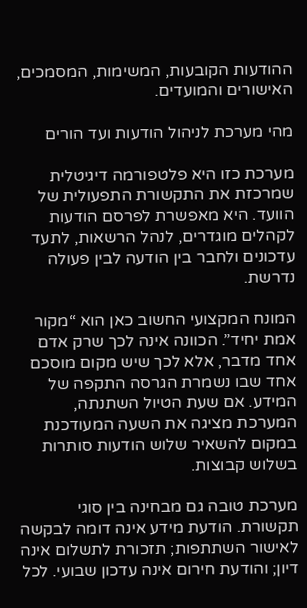ההודעות הקובעות, המשימות, המסמכים, האישורים והמועדים.

מהי מערכת לניהול הודעות ועד הורים

מערכת כזו היא פלטפורמה דיגיטלית שמרכזת את התקשורת התפעולית של הוועד. היא מאפשרת לפרסם הודעות לקהלים מוגדרים, לנהל הרשאות, לתעד עדכונים ולחבר בין הודעה לבין פעולה נדרשת.

המונח המקצועי החשוב כאן הוא “מקור אמת יחיד”. הכוונה אינה לכך שרק אדם אחד מדבר, אלא לכך שיש מקום מוסכם אחד שבו נשמרת הגרסה התקפה של המידע. אם שעת הטיול השתנתה, המערכת מציגה את השעה המעודכנת במקום להשאיר שלוש הודעות סותרות בשלוש קבוצות.

מערכת טובה גם מבחינה בין סוגי תקשורת. הודעת מידע אינה דומה לבקשה לאישור השתתפות; תזכורת לתשלום אינה דיון; והודעת חירום אינה עדכון שבועי. לכל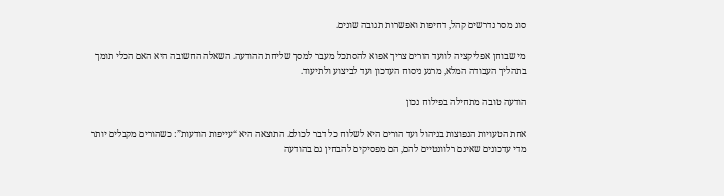סוג מסר נדרשים קהל, דחיפות ואפשרות תגובה שונים.

מי שבוחן אפליקציה לוועד הורים צריך אפוא להסתכל מעבר למסך שליחת ההודעה. השאלה החשובה היא האם הכלי תומך בתהליך העבודה המלא, מרגע ניסוח העדכון ועד לביצוע ולתיעוד.

הודעה טובה מתחילה בפילוח נכון

אחת הטעויות הנפוצות בניהול ועד הורים היא לשלוח כל דבר לכולם. התוצאה היא “עייפות הודעות”: כשהורים מקבלים יותר מדי עדכונים שאינם רלוונטיים להם, הם מפסיקים להבחין גם בהודעה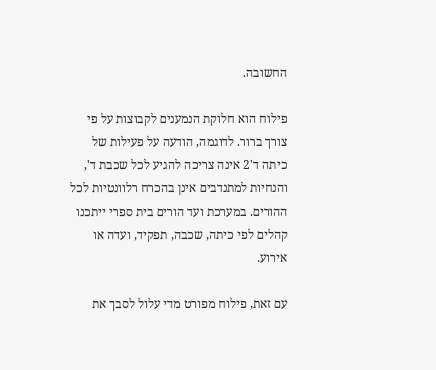החשובה.

פילוח הוא חלוקת הנמענים לקבוצות על פי צורך ברור. לדוגמה, הודעה על פעילות של כיתה ד'2 אינה צריכה להגיע לכל שכבת ד', והנחיות למתנדבים אינן בהכרח רלוונטיות לכל ההורים. במערכת ועד הורים בית ספרי ייתכנו קהלים לפי כיתה, שכבה, תפקיד, ועדה או אירוע.

עם זאת, פילוח מפורט מדי עלול לסבך את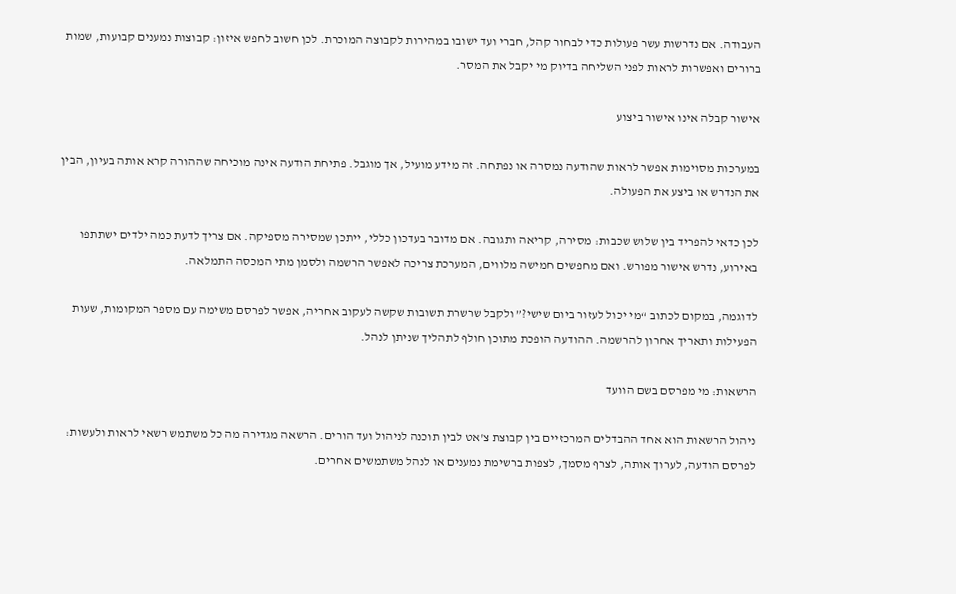העבודה. אם נדרשות עשר פעולות כדי לבחור קהל, חברי ועד ישובו במהירות לקבוצה המוכרת. לכן חשוב לחפש איזון: קבוצות נמענים קבועות, שמות ברורים ואפשרות לראות לפני השליחה בדיוק מי יקבל את המסר.

אישור קבלה אינו אישור ביצוע

במערכות מסוימות אפשר לראות שהודעה נמסרה או נפתחה. זה מידע מועיל, אך מוגבל. פתיחת הודעה אינה מוכיחה שההורה קרא אותה בעיון, הבין את הנדרש או ביצע את הפעולה.

לכן כדאי להפריד בין שלוש שכבות: מסירה, קריאה ותגובה. אם מדובר בעדכון כללי, ייתכן שמסירה מספיקה. אם צריך לדעת כמה ילדים ישתתפו באירוע, נדרש אישור מפורש. ואם מחפשים חמישה מלווים, המערכת צריכה לאפשר הרשמה ולסמן מתי המכסה התמלאה.

לדוגמה, במקום לכתוב “מי יכול לעזור ביום שישי?” ולקבל שרשרת תשובות שקשה לעקוב אחריה, אפשר לפרסם משימה עם מספר המקומות, שעות הפעילות ותאריך אחרון להרשמה. ההודעה הופכת מתוכן חולף לתהליך שניתן לנהל.

הרשאות: מי מפרסם בשם הוועד

ניהול הרשאות הוא אחד ההבדלים המרכזיים בין קבוצת צ'אט לבין תוכנה לניהול ועד הורים. הרשאה מגדירה מה כל משתמש רשאי לראות ולעשות: לפרסם הודעה, לערוך אותה, לצרף מסמך, לצפות ברשימת נמענים או לנהל משתמשים אחרים.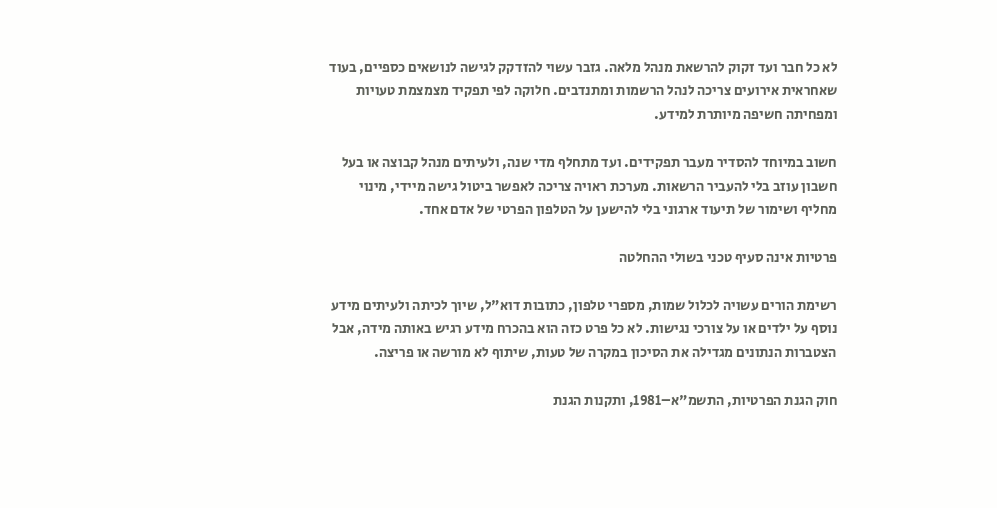לא כל חבר ועד זקוק להרשאת מנהל מלאה. גזבר עשוי להזדקק לגישה לנושאים כספיים, בעוד שאחראית אירועים צריכה לנהל הרשמות ומתנדבים. חלוקה לפי תפקיד מצמצמת טעויות ומפחיתה חשיפה מיותרת למידע.

חשוב במיוחד להסדיר מעבר תפקידים. ועד מתחלף מדי שנה, ולעיתים מנהל קבוצה או בעל חשבון עוזב בלי להעביר הרשאות. מערכת ראויה צריכה לאפשר ביטול גישה מיידי, מינוי מחליף ושימור של תיעוד ארגוני בלי להישען על הטלפון הפרטי של אדם אחד.

פרטיות אינה סעיף טכני בשולי ההחלטה

רשימת הורים עשויה לכלול שמות, מספרי טלפון, כתובות דוא"ל, שיוך לכיתה ולעיתים מידע נוסף על ילדים או על צורכי נגישות. לא כל פרט כזה הוא בהכרח מידע רגיש באותה מידה, אבל הצטברות הנתונים מגדילה את הסיכון במקרה של טעות, שיתוף לא מורשה או פריצה.

חוק הגנת הפרטיות, התשמ"א–1981, ותקנות הגנת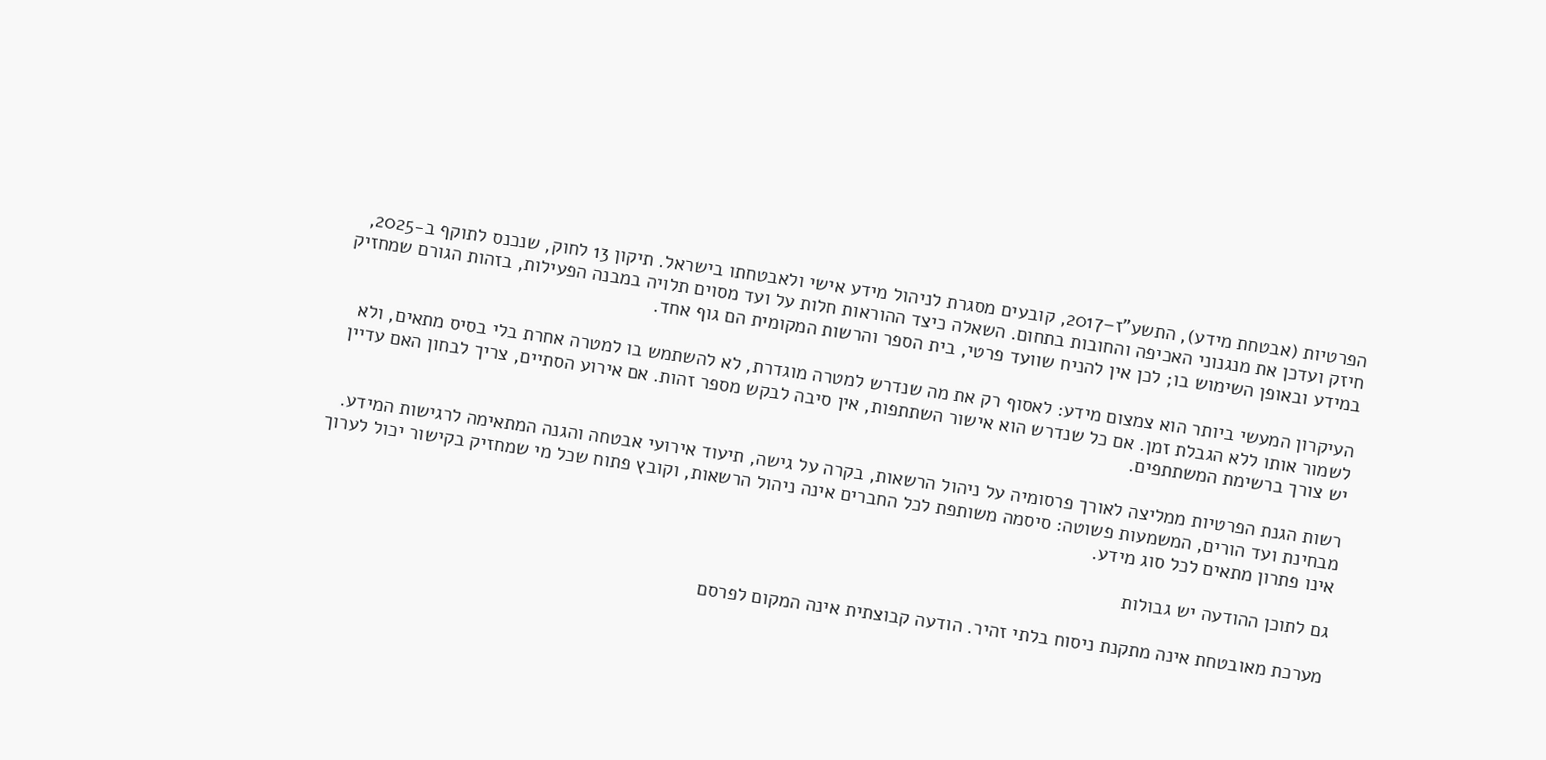הפרטיות (אבטחת מידע), התשע"ז–2017, קובעים מסגרת לניהול מידע אישי ולאבטחתו בישראל. תיקון 13 לחוק, שנכנס לתוקף ב-2025, חיזק ועדכן את מנגנוני האכיפה והחובות בתחום. השאלה כיצד ההוראות חלות על ועד מסוים תלויה במבנה הפעילות, בזהות הגורם שמחזיק במידע ובאופן השימוש בו; לכן אין להניח שוועד פרטי, בית הספר והרשות המקומית הם גוף אחד.

העיקרון המעשי ביותר הוא צמצום מידע: לאסוף רק את מה שנדרש למטרה מוגדרת, לא להשתמש בו למטרה אחרת בלי בסיס מתאים, ולא לשמור אותו ללא הגבלת זמן. אם כל שנדרש הוא אישור השתתפות, אין סיבה לבקש מספר זהות. אם אירוע הסתיים, צריך לבחון האם עדיין יש צורך ברשימת המשתתפים.

רשות הגנת הפרטיות ממליצה לאורך פרסומיה על ניהול הרשאות, בקרה על גישה, תיעוד אירועי אבטחה והגנה המתאימה לרגישות המידע. מבחינת ועד הורים, המשמעות פשוטה: סיסמה משותפת לכל החברים אינה ניהול הרשאות, וקובץ פתוח שכל מי שמחזיק בקישור יכול לערוך אינו פתרון מתאים לכל סוג מידע.

גם לתוכן ההודעה יש גבולות

מערכת מאובטחת אינה מתקנת ניסוח בלתי זהיר. הודעה קבוצתית אינה המקום לפרסם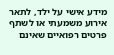מידע אישי על ילד, לתאר אירוע משמעתי או לשתף פרטים רפואיים שאינם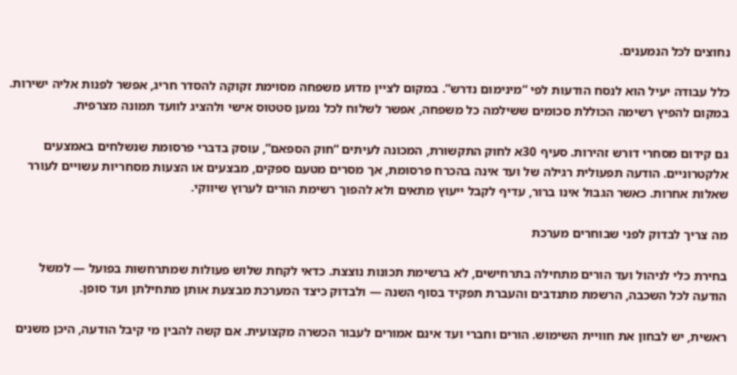נחוצים לכל הנמענים.

כלל עבודה יעיל הוא לנסח הודעות לפי “מינימום נדרש”. במקום לציין מדוע משפחה מסוימת זקוקה להסדר חריג, אפשר לפנות אליה ישירות. במקום להפיץ רשימה הכוללת סכומים ששילמה כל משפחה, אפשר לשלוח לכל נמען סטטוס אישי ולהציג לוועד תמונה מצרפית.

גם קידום מסחרי דורש זהירות. סעיף 30א לחוק התקשורת, המכונה לעיתים “חוק הספאם”, עוסק בדברי פרסומת שנשלחים באמצעים אלקטרוניים. הודעה תפעולית רגילה של ועד אינה בהכרח פרסומת, אך מסרים מטעם ספקים, מבצעים או הצעות מסחריות עשויים לעורר שאלות אחרות. כאשר הגבול אינו ברור, עדיף לקבל ייעוץ מתאים ולא להפוך רשימת הורים לערוץ שיווקי.

מה צריך לבדוק לפני שבוחרים מערכת

בחירת כלי לניהול ועד הורים מתחילה בתרחישים, לא ברשימת תכונות נוצצת. כדאי לקחת שלוש פעולות שמתרחשות בפועל — למשל הודעה לכל השכבה, הרשמת מתנדבים והעברת תפקיד בסוף השנה — ולבדוק כיצד המערכת מבצעת אותן מתחילתן ועד סופן.

ראשית, יש לבחון את חוויית השימוש. הורים וחברי ועד אינם אמורים לעבור הכשרה מקצועית. אם קשה להבין מי קיבל הודעה, היכן משנים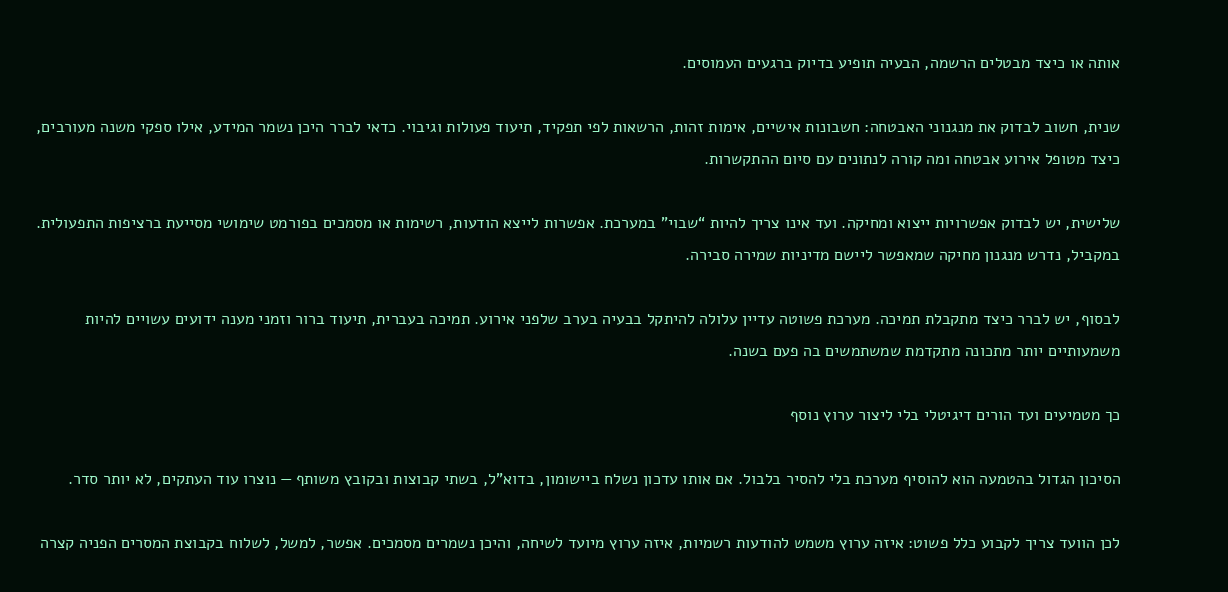אותה או כיצד מבטלים הרשמה, הבעיה תופיע בדיוק ברגעים העמוסים.

שנית, חשוב לבדוק את מנגנוני האבטחה: חשבונות אישיים, אימות זהות, הרשאות לפי תפקיד, תיעוד פעולות וגיבוי. כדאי לברר היכן נשמר המידע, אילו ספקי משנה מעורבים, כיצד מטופל אירוע אבטחה ומה קורה לנתונים עם סיום ההתקשרות.

שלישית, יש לבדוק אפשרויות ייצוא ומחיקה. ועד אינו צריך להיות “שבוי” במערכת. אפשרות לייצא הודעות, רשימות או מסמכים בפורמט שימושי מסייעת ברציפות התפעולית. במקביל, נדרש מנגנון מחיקה שמאפשר ליישם מדיניות שמירה סבירה.

לבסוף, יש לברר כיצד מתקבלת תמיכה. מערכת פשוטה עדיין עלולה להיתקל בבעיה בערב שלפני אירוע. תמיכה בעברית, תיעוד ברור וזמני מענה ידועים עשויים להיות משמעותיים יותר מתכונה מתקדמת שמשתמשים בה פעם בשנה.

כך מטמיעים ועד הורים דיגיטלי בלי ליצור ערוץ נוסף

הסיכון הגדול בהטמעה הוא להוסיף מערכת בלי להסיר בלבול. אם אותו עדכון נשלח ביישומון, בדוא"ל, בשתי קבוצות ובקובץ משותף — נוצרו עוד העתקים, לא יותר סדר.

לכן הוועד צריך לקבוע כלל פשוט: איזה ערוץ משמש להודעות רשמיות, איזה ערוץ מיועד לשיחה, והיכן נשמרים מסמכים. אפשר, למשל, לשלוח בקבוצת המסרים הפניה קצרה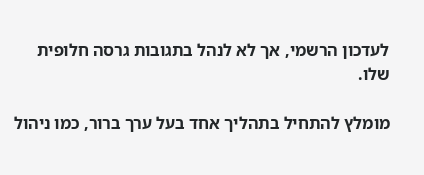לעדכון הרשמי, אך לא לנהל בתגובות גרסה חלופית שלו.

מומלץ להתחיל בתהליך אחד בעל ערך ברור, כמו ניהול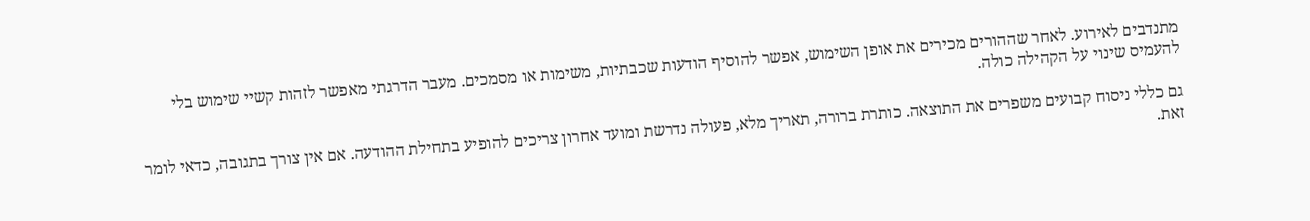מתנדבים לאירוע. לאחר שההורים מכירים את אופן השימוש, אפשר להוסיף הודעות שכבתיות, משימות או מסמכים. מעבר הדרגתי מאפשר לזהות קשיי שימוש בלי להעמיס שינוי על הקהילה כולה.

גם כללי ניסוח קבועים משפרים את התוצאה. כותרת ברורה, תאריך מלא, פעולה נדרשת ומועד אחרון צריכים להופיע בתחילת ההודעה. אם אין צורך בתגובה, כדאי לומר זאת.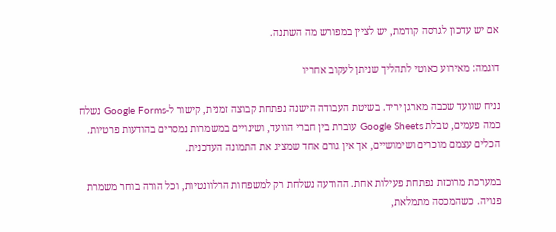אם יש עדכון לגרסה קודמת, יש לציין במפורש מה השתנה.

דוגמה: מאירוע כאוטי לתהליך שניתן לעקוב אחריו

נניח שוועד שכבה מארגן יריד. בשיטת העבודה הישנה נפתחת קבוצה זמנית, קישור ל-Google Forms נשלח כמה פעמים, טבלת Google Sheets עוברת בין חברי הוועד, ושינויים במשמרות נמסרים בהודעות פרטיות. הכלים עצמם מוכרים ושימושיים, אך אין גורם אחד שמציג את התמונה העדכנית.

במערכת מרוכזת נפתחת פעילות אחת. ההודעה נשלחת רק למשפחות הרלוונטיות, וכל הורה בוחר משמרת פנויה. כשהמכסה מתמלאת,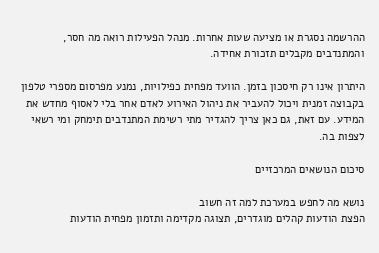ההרשמה נסגרת או מציעה שעות אחרות. מנהל הפעילות רואה מה חסר, והמתנדבים מקבלים תזכורת אחידה.

היתרון אינו רק חיסכון בזמן. הוועד מפחית כפילויות, נמנע מפרסום מספרי טלפון בקבוצה זמנית ויכול להעביר את ניהול האירוע לאדם אחר בלי לאסוף מחדש את המידע. עם זאת, גם כאן צריך להגדיר מתי רשימת המתנדבים תימחק ומי רשאי לצפות בה.

סיכום הנושאים המרכזיים

נושא מה לחפש במערכת למה זה חשוב
הפצת הודעות קהלים מוגדרים, תצוגה מקדימה ותזמון מפחית הודעות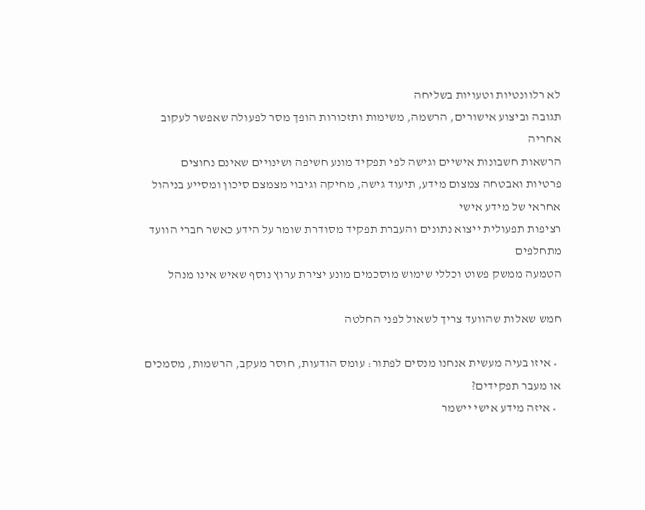לא רלוונטיות וטעויות בשליחה
תגובה וביצוע אישורים, הרשמה, משימות ותזכורות הופך מסר לפעולה שאפשר לעקוב אחריה
הרשאות חשבונות אישיים וגישה לפי תפקיד מונע חשיפה ושינויים שאינם נחוצים
פרטיות ואבטחה צמצום מידע, תיעוד גישה, מחיקה וגיבוי מצמצם סיכון ומסייע בניהול אחראי של מידע אישי
רציפות תפעולית ייצוא נתונים והעברת תפקיד מסודרת שומר על הידע כאשר חברי הוועד מתחלפים
הטמעה ממשק פשוט וכללי שימוש מוסכמים מונע יצירת ערוץ נוסף שאיש אינו מנהל

חמש שאלות שהוועד צריך לשאול לפני החלטה

  • איזו בעיה מעשית אנחנו מנסים לפתור: עומס הודעות, חוסר מעקב, הרשמות, מסמכים או מעבר תפקידים?
  • איזה מידע אישי יישמר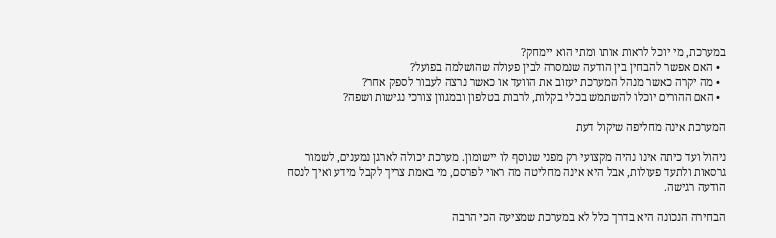במערכת, מי יוכל לראות אותו ומתי הוא יימחק?
  • האם אפשר להבחין בין הודעה שנמסרה לבין פעולה שהושלמה בפועל?
  • מה יקרה כאשר מנהל המערכת יעזוב את הוועד או כאשר נרצה לעבור לספק אחר?
  • האם ההורים יוכלו להשתמש בכלי בקלות, לרבות בטלפון ובמגוון צורכי נגישות ושפה?

המערכת אינה מחליפה שיקול דעת

ניהול ועד כיתה אינו נהיה מקצועי רק מפני שנוסף לו יישומון. מערכת יכולה לארגן נמענים, לשמור גרסאות ולתעד פעולות, אבל היא אינה מחליטה מה ראוי לפרסם, מי באמת צריך לקבל מידע ואיך לנסח הודעה רגישה.

הבחירה הנכונה היא בדרך כלל לא במערכת שמציעה הכי הרבה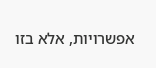אפשרויות, אלא בזו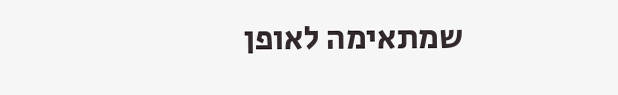שמתאימה לאופן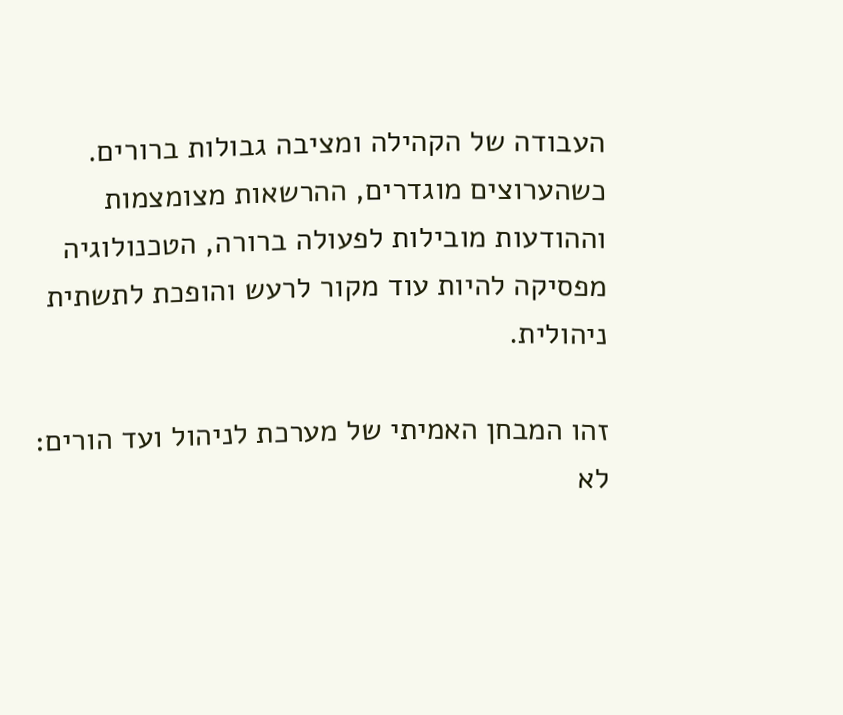העבודה של הקהילה ומציבה גבולות ברורים. כשהערוצים מוגדרים, ההרשאות מצומצמות וההודעות מובילות לפעולה ברורה, הטכנולוגיה מפסיקה להיות עוד מקור לרעש והופכת לתשתית ניהולית.

זהו המבחן האמיתי של מערכת לניהול ועד הורים: לא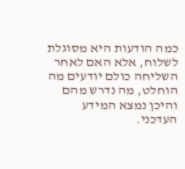כמה הודעות היא מסוגלת לשלוח, אלא האם לאחר השליחה כולם יודעים מה הוחלט, מה נדרש מהם והיכן נמצא המידע העדכני.